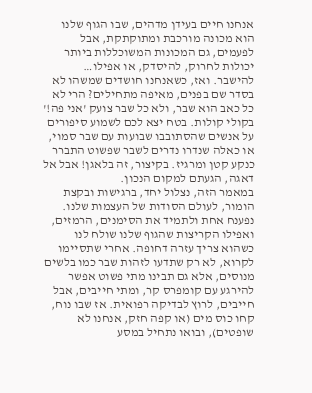אנחנו חיים בעידן מדהים, שבו הגוף שלנו הוא מכונה מורכבת ומתוקתקת, אבל לפעמים, גם המכונות המשוכללות ביותר יכולות לחרוק, להיסדק, או אפילו… להישבר. ואז, כשאנחנו חושדים שמשהו לא בסדר שם בפנים, מאיפה מתחילים? הרי לא כל כאב הוא שבר, ולא כל שבר צועק 'אני פה!' בקולי קולות. בטח יצא לכם לשמוע סיפורים על אנשים שהסתובבו שבועות עם שבר סמוי, או כאלה שנדרו נדרים לשבר שפשוט התברר כנקע קטן ומרגיז. בקיצור, זה בלאגן! אבל אל דאגה, הגעתם למקום הנכון.
במאמר הזה, נצלול יחד, ברגישות ובקצת הומור, לעולם הסודות של העצמות שלנו. נפענח אחת ולתמיד את הסימנים, הרמזים, ואפילו הקריצות שהגוף שלנו שולח לנו כשהוא צריך עזרה דחופה. אחרי שתסיימו לקרוא, לא רק שתדעו לזהות שבר כמו בלשים מנוסים, אלא גם תבינו מתי פשוט אפשר להירגע עם קומפרס קר, ומתי חייבים, אבל חייבים, לרוץ לבדיקה רפואית. אז שבו נוח, קחו כוס מים (או קפה חזק, אנחנו לא שופטים), ובואו נתחיל במסע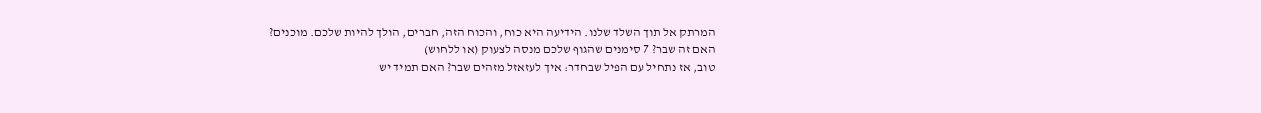המרתק אל תוך השלד שלנו. הידיעה היא כוח, והכוח הזה, חברים, הולך להיות שלכם. מוכנים?
האם זה שבר? 7 סימנים שהגוף שלכם מנסה לצעוק (או ללחוש)
טוב, אז נתחיל עם הפיל שבחדר: איך לעזאזל מזהים שבר? האם תמיד יש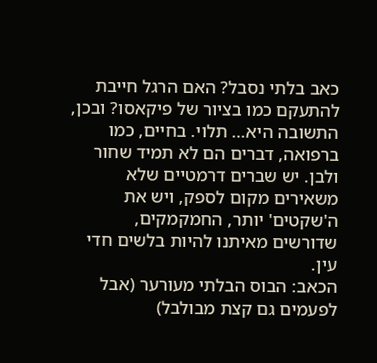כאב בלתי נסבל? האם הרגל חייבת להתעקם כמו בציור של פיקאסו? ובכן, התשובה היא… תלוי. בחיים, כמו ברפואה, דברים הם לא תמיד שחור ולבן. יש שברים דרמטיים שלא משאירים מקום לספק, ויש את ה'שקטים' יותר, החמקמקים, שדורשים מאיתנו להיות בלשים חדי עין.
הכאב: הבוס הבלתי מעורער (אבל לפעמים גם קצת מבולבל)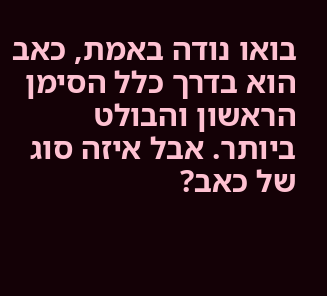בואו נודה באמת, כאב הוא בדרך כלל הסימן הראשון והבולט ביותר. אבל איזה סוג של כאב?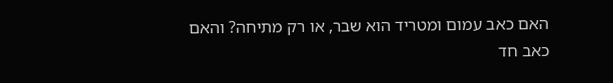האם כאב עמום ומטריד הוא שבר, או רק מתיחה? והאם כאב חד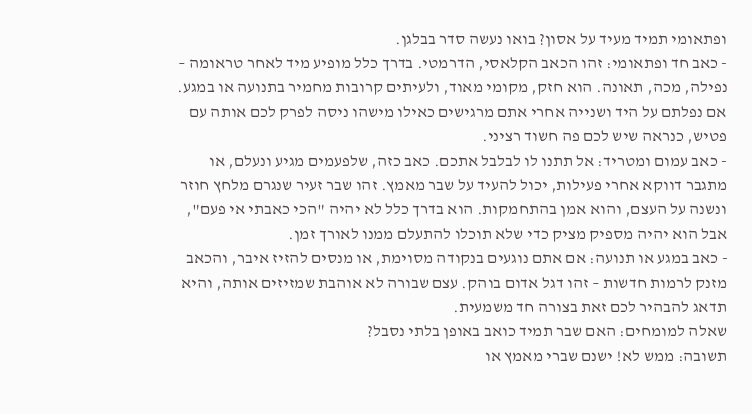ופתאומי תמיד מעיד על אסון? בואו נעשה סדר בבלגן.
- כאב חד ופתאומי: זהו הכאב הקלאסי, הדרמטי. בדרך כלל מופיע מיד לאחר טראומה – נפילה, מכה, תאונה. הוא חזק, מקומי מאוד, ולעיתים קרובות מחמיר בתנועה או במגע. אם נפלתם על היד ושנייה אחרי אתם מרגישים כאילו מישהו ניסה לפרק לכם אותה עם פטיש, כנראה שיש לכם פה חשוד רציני.
- כאב עמום ומטריד: אל תתנו לו לבלבל אתכם. כאב כזה, שלפעמים מגיע ונעלם, או מתגבר דווקא אחרי פעילות, יכול להעיד על שבר מאמץ. זהו שבר זעיר שנגרם מלחץ חוזר ונשנה על העצם, והוא אמן בהתחמקות. הוא בדרך כלל לא יהיה "הכי כאבתי אי פעם", אבל הוא יהיה מספיק מציק כדי שלא תוכלו להתעלם ממנו לאורך זמן.
- כאב במגע או תנועה: אם אתם נוגעים בנקודה מסוימת, או מנסים להזיז איבר, והכאב מזנק לרמות חדשות – זהו דגל אדום בוהק. עצם שבורה לא אוהבת שמזיזים אותה, והיא תדאג להבהיר לכם זאת בצורה חד משמעית.
שאלה למומחים: האם שבר תמיד כואב באופן בלתי נסבל?
תשובה: ממש לא! ישנם שברי מאמץ או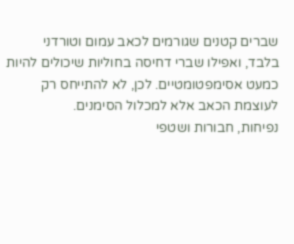שברים קטנים שגורמים לכאב עמום וטורדני בלבד, ואפילו שברי דחיסה בחוליות שיכולים להיות כמעט אסימפטומטיים. לכן, לא להתייחס רק לעוצמת הכאב אלא למכלול הסימנים.
נפיחות, חבורות ושטפי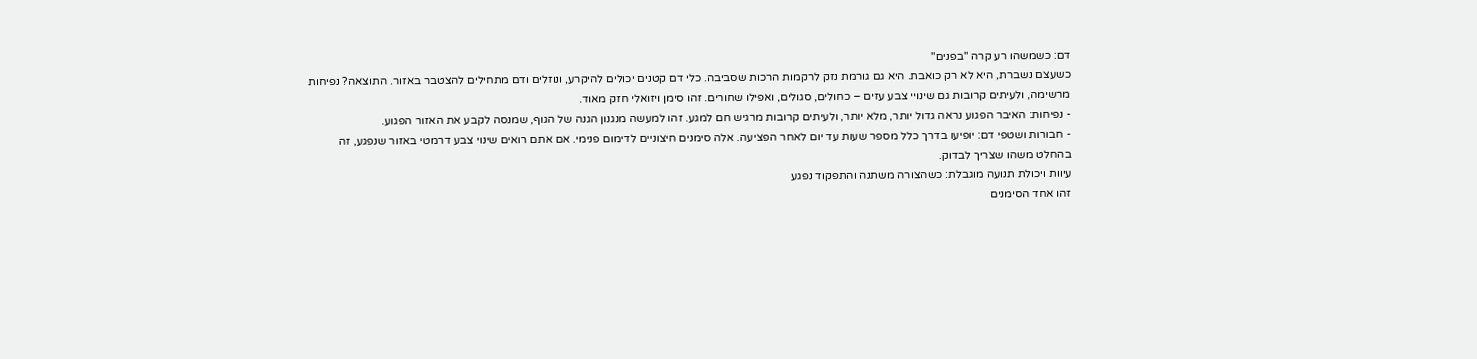דם: כשמשהו רע קרה "בפנים"
כשעצם נשברת, היא לא רק כואבת. היא גם גורמת נזק לרקמות הרכות שסביבה. כלי דם קטנים יכולים להיקרע, ונוזלים ודם מתחילים להצטבר באזור. התוצאה? נפיחות מרשימה, ולעיתים קרובות גם שינויי צבע עזים – כחולים, סגולים, ואפילו שחורים. זהו סימן ויזואלי חזק מאוד.
- נפיחות: האיבר הפגוע נראה גדול יותר, מלא יותר, ולעיתים קרובות מרגיש חם למגע. זהו למעשה מנגנון הגנה של הגוף, שמנסה לקבע את האזור הפגוע.
- חבורות ושטפי דם: יופיעו בדרך כלל מספר שעות עד יום לאחר הפציעה. אלה סימנים חיצוניים לדימום פנימי. אם אתם רואים שינוי צבע דרמטי באזור שנפגע, זה בהחלט משהו שצריך לבדוק.
עיוות ויכולת תנועה מוגבלת: כשהצורה משתנה והתפקוד נפגע
זהו אחד הסימנים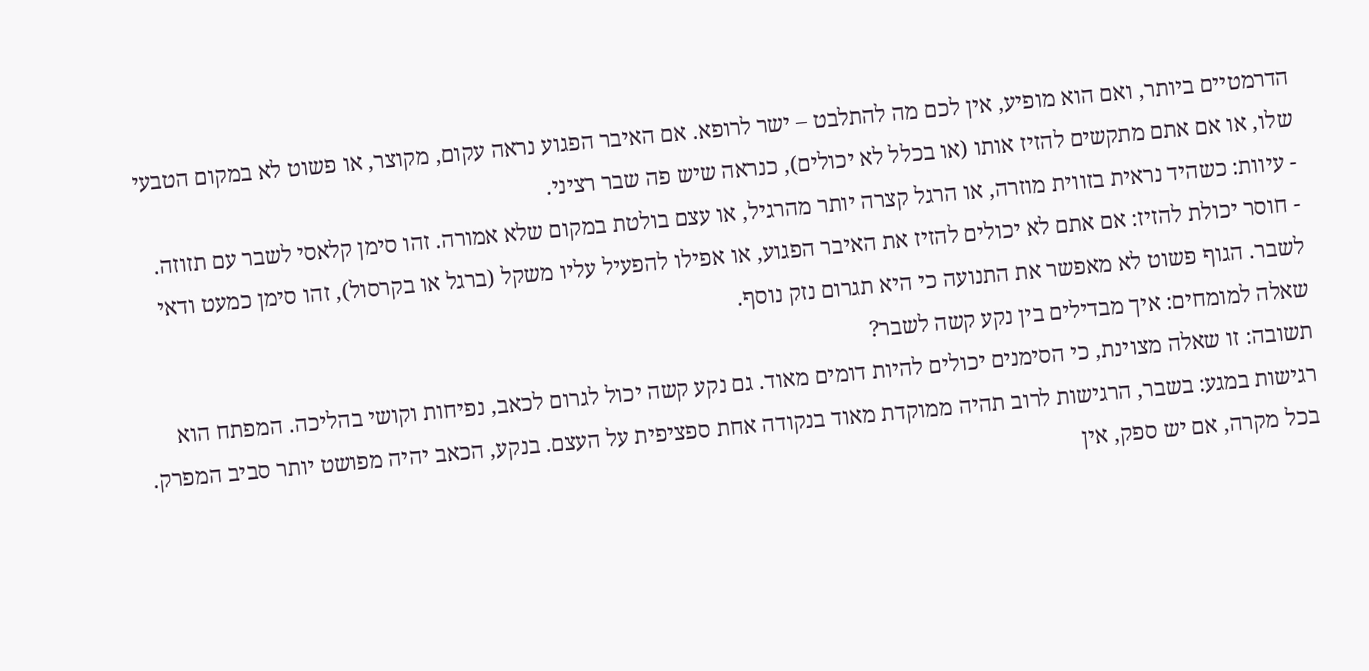הדרמטיים ביותר, ואם הוא מופיע, אין לכם מה להתלבט – ישר לרופא. אם האיבר הפגוע נראה עקום, מקוצר, או פשוט לא במקום הטבעי שלו, או אם אתם מתקשים להזיז אותו (או בכלל לא יכולים), כנראה שיש פה שבר רציני.
- עיוות: כשהיד נראית בזווית מוזרה, או הרגל קצרה יותר מהרגיל, או עצם בולטת במקום שלא אמורה. זהו סימן קלאסי לשבר עם תזוזה.
- חוסר יכולת להזיז: אם אתם לא יכולים להזיז את האיבר הפגוע, או אפילו להפעיל עליו משקל (ברגל או בקרסול), זהו סימן כמעט ודאי לשבר. הגוף פשוט לא מאפשר את התנועה כי היא תגרום נזק נוסף.
שאלה למומחים: איך מבדילים בין נקע קשה לשבר?
תשובה: זו שאלה מצוינת, כי הסימנים יכולים להיות דומים מאוד. גם נקע קשה יכול לגרום לכאב, נפיחות וקושי בהליכה. המפתח הוא רגישות במגע: בשבר, הרגישות לרוב תהיה ממוקדת מאוד בנקודה אחת ספציפית על העצם. בנקע, הכאב יהיה מפושט יותר סביב המפרק. בכל מקרה, אם יש ספק, אין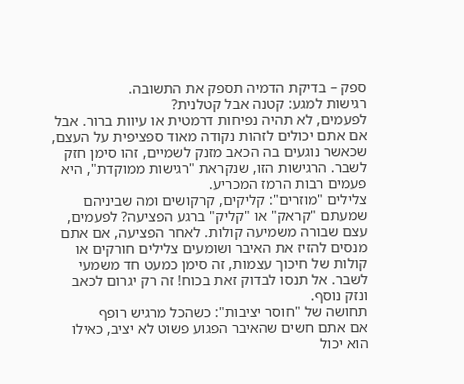ספק – בדיקת הדמיה תספק את התשובה.
רגישות למגע: קטנה אבל קטלנית?
לפעמים, לא תהיה נפיחות דרמטית או עיוות ברור. אבל אם אתם יכולים לזהות נקודה מאוד ספציפית על העצם, שכאשר נוגעים בה הכאב מזנק לשמיים, זהו סימן חזק לשבר. הרגישות הזו, שנקראת "רגישות ממוקדת", היא פעמים רבות הרמז המכריע.
צלילים "מוזרים": קליקים, קרקושים ומה שביניהם
שמעתם "קראק" או "קליק" ברגע הפציעה? לפעמים, עצם שבורה משמיעה קולות. לאחר הפציעה, אם אתם מנסים להזיז את האיבר ושומעים צלילים חורקים או קולות של חיכוך עצמות, זה סימן כמעט חד משמעי לשבר. אל תנסו לבדוק זאת בכוח! זה רק יגרום לכאב ונזק נוסף.
תחושה של "חוסר יציבות": כשהכל מרגיש רופף
אם אתם חשים שהאיבר הפגוע פשוט לא יציב, כאילו הוא יכול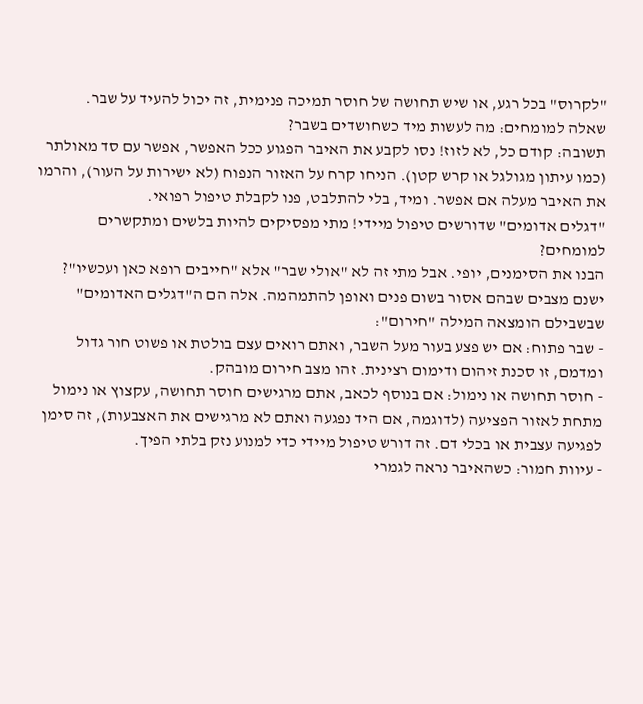"לקרוס" בכל רגע, או שיש תחושה של חוסר תמיכה פנימית, זה יכול להעיד על שבר.
שאלה למומחים: מה לעשות מיד כשחושדים בשבר?
תשובה: קודם כל, לא לזוז! נסו לקבע את האיבר הפגוע ככל האפשר, אפשר עם סד מאולתר (כמו עיתון מגולגל או קרש קטן). הניחו קרח על האזור הנפוח (לא ישירות על העור), והרמו את האיבר מעלה אם אפשר. ומיד, בלי להתלבט, פנו לקבלת טיפול רפואי.
"דגלים אדומים" שדורשים טיפול מיידי! מתי מפסיקים להיות בלשים ומתקשרים למומחים?
הבנו את הסימנים, יופי. אבל מתי זה לא "אולי שבר" אלא "חייבים רופא כאן ועכשיו"? ישנם מצבים שבהם אסור בשום פנים ואופן להתמהמה. אלה הם ה"דגלים האדומים" שבשבילם הומצאה המילה "חירום":
- שבר פתוח: אם יש פצע בעור מעל השבר, ואתם רואים עצם בולטת או פשוט חור גדול ומדמם, זו סכנת זיהום ודימום רצינית. זהו מצב חירום מובהק.
- חוסר תחושה או נימול: אם בנוסף לכאב, אתם מרגישים חוסר תחושה, עקצוץ או נימול מתחת לאזור הפציעה (לדוגמה, אם היד נפגעה ואתם לא מרגישים את האצבעות), זה סימן לפגיעה עצבית או בכלי דם. זה דורש טיפול מיידי כדי למנוע נזק בלתי הפיך.
- עיוות חמור: כשהאיבר נראה לגמרי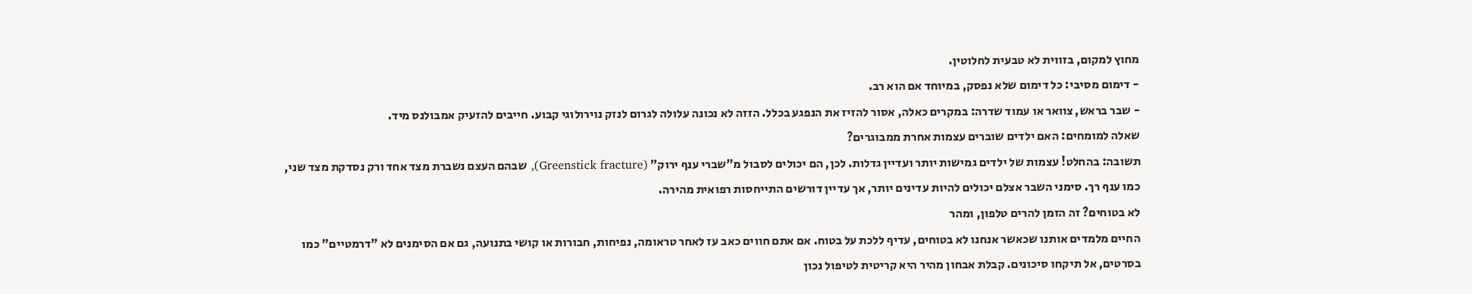מחוץ למקום, בזווית לא טבעית לחלוטין.
- דימום מסיבי: כל דימום שלא נפסק, במיוחד אם הוא רב.
- שבר בראש, צוואר או עמוד שדרה: במקרים כאלה, אסור להזיז את הנפגע בכלל. הזזה לא נכונה עלולה לגרום לנזק נוירולוגי קבוע. חייבים להזעיק אמבולנס מיד.
שאלה למומחים: האם ילדים שוברים עצמות אחרת ממבוגרים?
תשובה: בהחלט! עצמות של ילדים גמישות יותר ועדיין גדלות. לכן, הם יכולים לסבול מ"שברי ענף ירוק" (Greenstick fracture), שבהם העצם נשברת מצד אחד ורק נסדקת מצד שני, כמו ענף רך. סימני השבר אצלם יכולים להיות עדינים יותר, אך עדיין דורשים התייחסות רפואית מהירה.
לא בטוחים? זה הזמן להרים טלפון, ומהר
החיים מלמדים אותנו שכאשר אנחנו לא בטוחים, עדיף ללכת על בטוח. אם אתם חווים כאב עז לאחר טראומה, נפיחות, חבורות או קושי בתנועה, גם אם הסימנים לא "דרמטיים" כמו בסרטים, אל תיקחו סיכונים. קבלת אבחון מהיר היא קריטית לטיפול נכון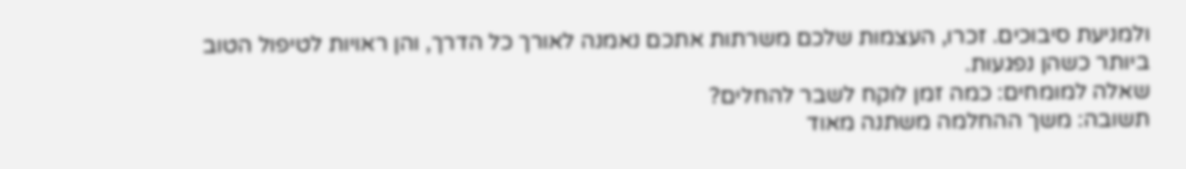ולמניעת סיבוכים. זכרו, העצמות שלכם משרתות אתכם נאמנה לאורך כל הדרך, והן ראויות לטיפול הטוב ביותר כשהן נפגעות.
שאלה למומחים: כמה זמן לוקח לשבר להחלים?
תשובה: משך ההחלמה משתנה מאוד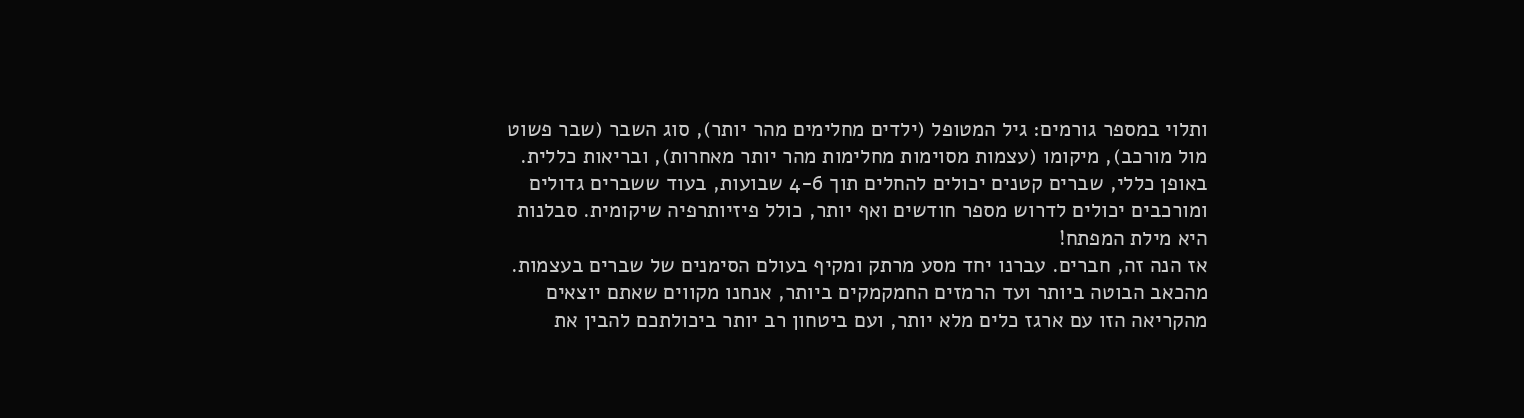ותלוי במספר גורמים: גיל המטופל (ילדים מחלימים מהר יותר), סוג השבר (שבר פשוט מול מורכב), מיקומו (עצמות מסוימות מחלימות מהר יותר מאחרות), ובריאות כללית. באופן כללי, שברים קטנים יכולים להחלים תוך 4-6 שבועות, בעוד ששברים גדולים ומורכבים יכולים לדרוש מספר חודשים ואף יותר, כולל פיזיותרפיה שיקומית. סבלנות היא מילת המפתח!
אז הנה זה, חברים. עברנו יחד מסע מרתק ומקיף בעולם הסימנים של שברים בעצמות. מהכאב הבוטה ביותר ועד הרמזים החמקמקים ביותר, אנחנו מקווים שאתם יוצאים מהקריאה הזו עם ארגז כלים מלא יותר, ועם ביטחון רב יותר ביכולתכם להבין את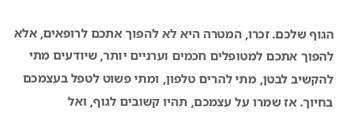הגוף שלכם. זכרו, המטרה היא לא להפוך אתכם לרופאים, אלא להפוך אתכם למטופלים חכמים וערניים יותר, שיודעים מתי להקשיב לבטן, מתי להרים טלפון, ומתי פשוט לטפל בעצמכם בחיוך. אז שמרו על עצמכם, תהיו קשובים לגוף, ואל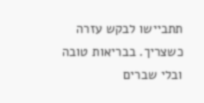תתביישו לבקש עזרה כשצריך. בבריאות טובה ובלי שברים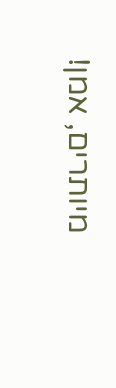מיותרים, אמן!